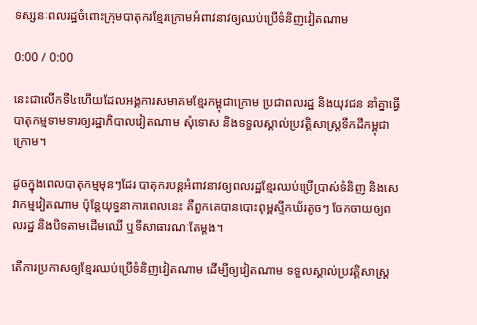ទស្សនៈពលរដ្ឋចំពោះក្រុមបាតុករខ្មែរក្រោមអំពាវនាវឲ្យឈប់ប្រើទំនិញវៀតណាម

0:00 / 0:00

នេះជាលើកទី៤ហើយដែលអង្គការសមាគមខ្មែរកម្ពុជាក្រោម ប្រជាពលរដ្ឋ និងយុវជន នាំគ្នាធ្វើបាតុកម្មទាមទារឲ្យរដ្ឋាភិបាលវៀតណាម សុំទោស និងទទួលស្គាល់ប្រវត្តិសាស្ត្រទឹកដីកម្ពុជាក្រោម។

ដូចក្នុងពេលបាតុកម្មមុនៗដែរ បាតុករបន្តអំពាវនាវឲ្យពលរដ្ឋខ្មែរឈប់ប្រើប្រាស់ទំនិញ និងសេវាកម្មវៀតណាម ប៉ុន្តែយុទ្ធនាការពេលនេះ គឺពួកគេបានបោះពុម្ពស្ទីកឃ័រតូចៗ ចែកចាយឲ្យពលរដ្ឋ និងបិទតាមដើមឈើ ឬទីសាធារណៈតែម្តង។

តើការប្រកាសឲ្យខ្មែរឈប់ប្រើទំនិញវៀតណាម ដើម្បីឲ្យវៀតណាម ទទួលស្គាល់ប្រវត្តិសាស្ត្រ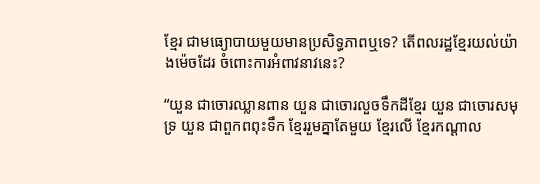ខ្មែរ ជាមធ្យោបាយមួយមានប្រសិទ្ធភាពឬទេ? តើពលរដ្ឋខ្មែរយល់យ៉ាងម៉េចដែរ ចំពោះការអំពាវនាវនេះ?

“យួន ជាចោរឈ្លានពាន យួន ជាចោរលួចទឹកដីខ្មែរ យួន ជាចោរសមុទ្រ យួន ជាពួកពពុះទឹក ខ្មែររួមគ្នាតែមួយ ខ្មែរលើ ខ្មែរកណ្ដាល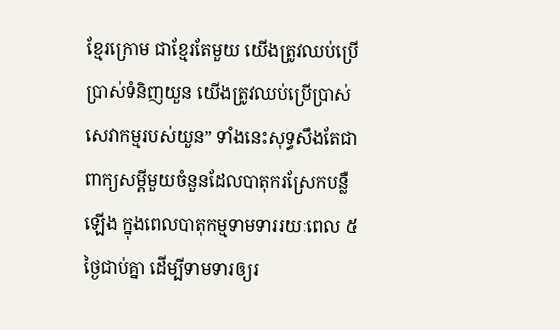ខ្មែរក្រោម ជាខ្មែរតែមួយ យើងត្រូវឈប់ប្រើប្រាស់ទំនិញយួន យើងត្រូវឈប់ប្រើប្រាស់សេវាកម្មរបស់យួន” ទាំងនេះសុទ្ធសឹងតែជាពាក្យសម្ដីមួយចំនួនដែលបាតុករស្រែកបន្លឺឡើង ក្នុងពេលបាតុកម្មទាមទាររយៈពេល ៥ថ្ងៃជាប់គ្នា ដើម្បីទាមទារឲ្យរ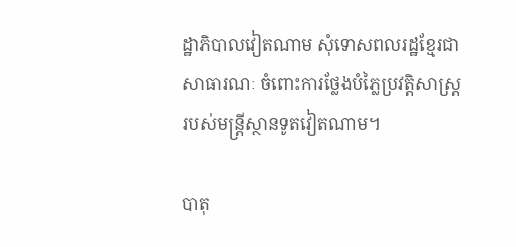ដ្ឋាភិបាលវៀតណាម សុំទោសពលរដ្ឋខ្មែរជាសាធារណៈ ចំពោះការថ្លែងបំភ្លៃប្រវត្តិសាស្ត្ររបស់មន្ត្រីស្ថានទូតវៀតណាម។

បាតុ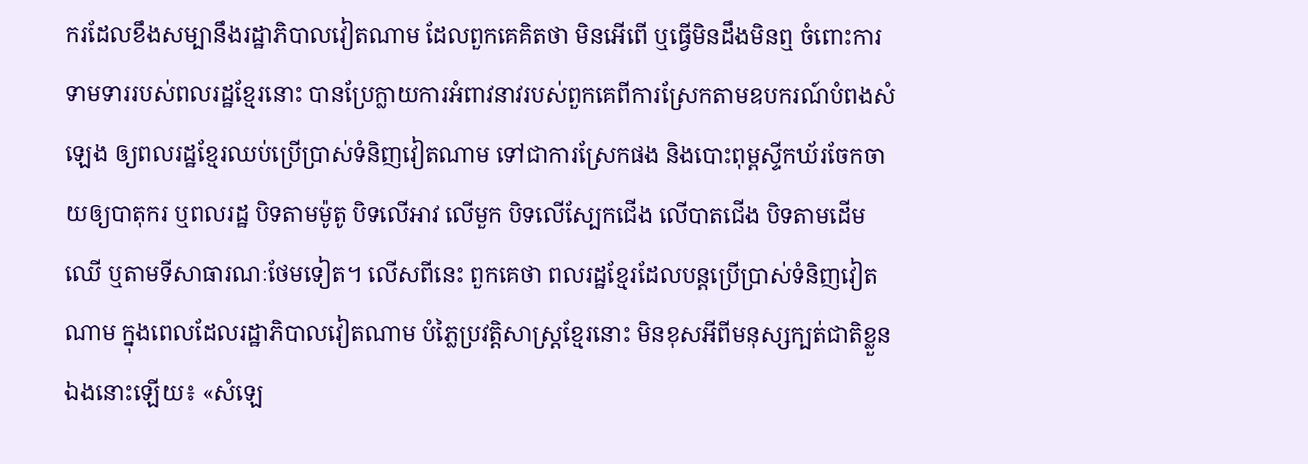ករដែលខឹងសម្បានឹងរដ្ឋាភិបាលវៀតណាម ដែលពួកគេគិតថា មិនអើពើ ឬធ្វើមិនដឹងមិនឮ ចំពោះការទាមទាររបស់ពលរដ្ឋខ្មែរនោះ បានប្រែក្លាយការអំពាវនាវរបស់ពួកគេពីការស្រែកតាមឧបករណ៍បំពងសំឡេង ឲ្យពលរដ្ឋខ្មែរឈប់ប្រើប្រាស់ទំនិញវៀតណាម ទៅជាការស្រែកផង និងបោះពុម្ពស្ទីកឃ័រចែកចាយឲ្យបាតុករ ឬពលរដ្ឋ បិទតាមម៉ូតូ បិទលើអាវ លើមួក បិទលើស្បែកជើង លើបាតជើង បិទតាមដើមឈើ ឬតាមទីសាធារណៈថែមទៀត។ លើសពីនេះ ពួកគេថា ពលរដ្ឋខ្មែរដែលបន្តប្រើប្រាស់ទំនិញវៀតណាម ក្នុងពេលដែលរដ្ឋាភិបាលវៀតណាម បំភ្លៃប្រវត្តិសាស្ត្រខ្មែរនោះ មិនខុសអីពីមនុស្សក្បត់ជាតិខ្លួនឯងនោះឡើយ៖ «សំឡេ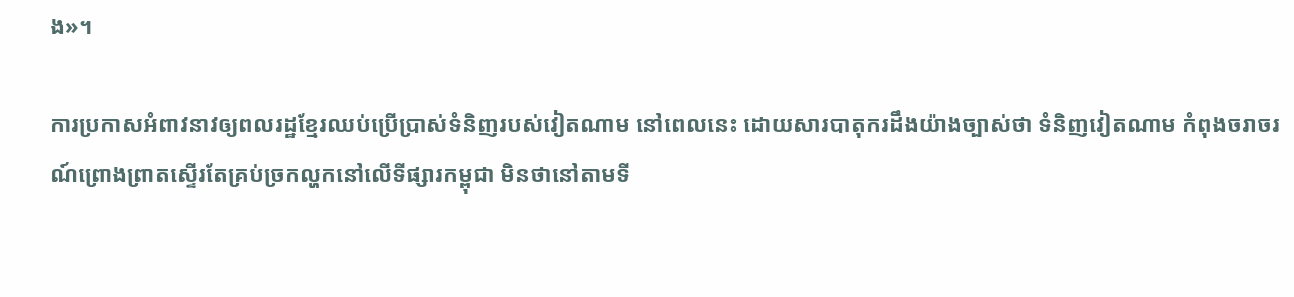ង»។

ការប្រកាសអំពាវនាវឲ្យពលរដ្ឋខ្មែរឈប់ប្រើប្រាស់ទំនិញរបស់វៀតណាម នៅពេលនេះ ដោយសារបាតុករដឹងយ៉ាងច្បាស់ថា ទំនិញវៀតណាម កំពុងចរាចរណ៍ព្រោងព្រាតស្ទើរតែគ្រប់ច្រកល្ហកនៅលើទីផ្សារកម្ពុជា មិនថានៅតាមទី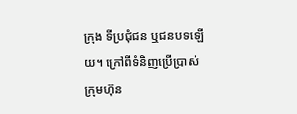ក្រុង ទីប្រជុំជន ឬជនបទឡើយ។ ក្រៅពីទំនិញប្រើប្រាស់ ក្រុមហ៊ុន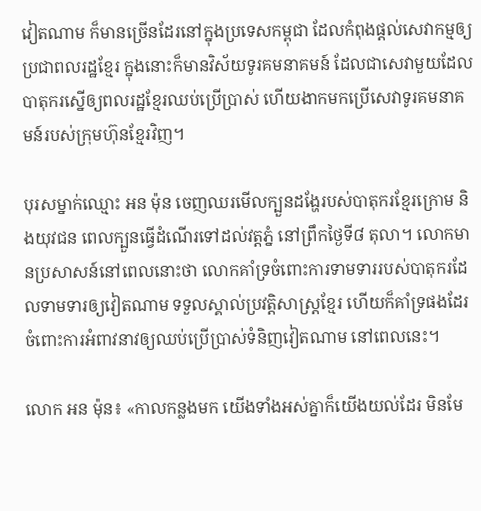វៀតណាម ក៏មានច្រើនដែរនៅក្នុងប្រទេសកម្ពុជា ដែលកំពុងផ្តល់សេវាកម្មឲ្យប្រជាពលរដ្ឋខ្មែរ ក្នុងនោះក៏មានវិស័យទូរគមនាគមន៍ ដែលជាសេវាមួយដែលបាតុករស្នើឲ្យពលរដ្ឋខ្មែរឈប់ប្រើប្រាស់ ហើយងាកមកប្រើសេវាទូរគមនាគមន៍របស់ក្រុមហ៊ុនខ្មែរវិញ។

បុរសម្នាក់ឈ្មោះ អន ម៉ុន ចេញឈរមើលក្បួនដង្ហែរបស់បាតុករខ្មែរក្រោម និងយុវជន ពេលក្បួនធ្វើដំណើរទៅដល់វត្តភ្នំ នៅព្រឹកថ្ងៃទី៨ តុលា។ លោកមានប្រសាសន៍នៅពេលនោះថា លោកគាំទ្រចំពោះការទាមទាររបស់បាតុករដែលទាមទារឲ្យវៀតណាម ទទួលស្គាល់ប្រវត្តិសាស្ត្រខ្មែរ ហើយក៏គាំទ្រផងដែរចំពោះការអំពាវនាវឲ្យឈប់ប្រើប្រាស់ទំនិញវៀតណាម នៅពេលនេះ។

លោក អន ម៉ុន៖ «កាលកន្លងមក យើងទាំងអស់គ្នាក៏យើងយល់ដែរ មិនមែ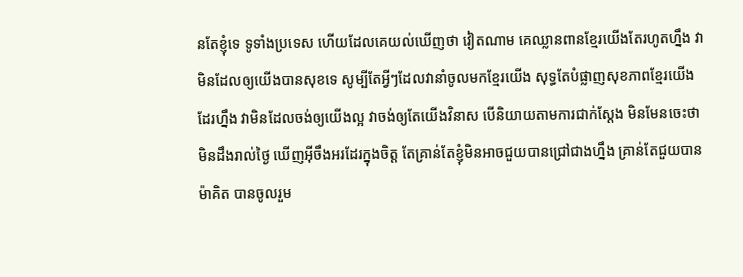នតែខ្ញុំទេ ទូទាំងប្រទេស ហើយដែលគេយល់ឃើញថា វៀតណាម គេឈ្លានពានខ្មែរយើងតែរហូតហ្នឹង វាមិនដែលឲ្យយើងបានសុខទេ សូម្បីតែអ្វីៗដែលវានាំចូលមកខ្មែរយើង សុទ្ធតែបំផ្លាញសុខភាពខ្មែរយើងដែរហ្នឹង វាមិនដែលចង់ឲ្យយើងល្អ វាចង់ឲ្យតែយើងវិនាស បើនិយាយតាមការជាក់ស្តែង មិនមែនចេះថាមិនដឹងរាល់ថ្ងៃ ឃើញអ៊ីចឹងអរដែរក្នុងចិត្ត តែគ្រាន់តែខ្ញុំមិនអាចជួយបានជ្រៅជាងហ្នឹង គ្រាន់តែជួយបានម៉ាគិត បានចូលរួម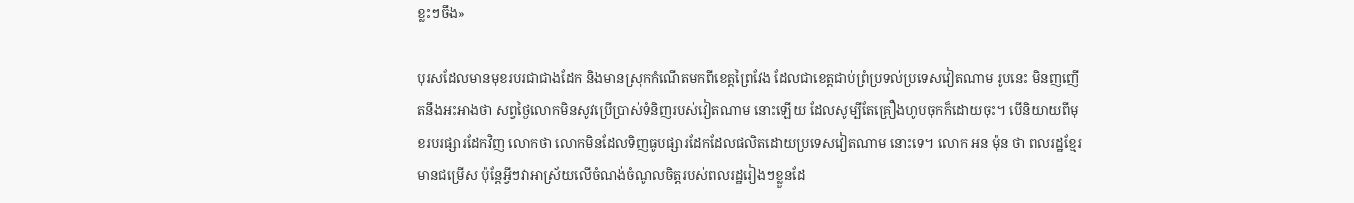ខ្លះៗចឹង»

បុរសដែលមានមុខរបរជាជាងដែក និងមានស្រុកកំណើតមកពីខេត្តព្រៃវែង ដែលជាខេត្តជាប់ព្រំប្រទល់ប្រទេសវៀតណាម រូបនេះ មិនញញើតនឹងអះអាងថា សព្វថ្ងៃលោកមិនសូវប្រើប្រាស់ទំនិញរបស់វៀតណាម នោះឡើយ ដែលសូម្បីតែគ្រឿងហូបចុកក៏ដោយចុះ។ បើនិយាយពីមុខរបរផ្សារដែកវិញ លោកថា លោកមិនដែលទិញធូបផ្សារដែកដែលផលិតដោយប្រទេសវៀតណាម នោះទេ។ លោក អន ម៉ុន ថា ពលរដ្ឋខ្មែរមានជម្រើស ប៉ុន្តែអ្វីៗវាអាស្រ័យលើចំណង់ចំណូលចិត្តរបស់ពលរដ្ឋរៀងៗខ្លួនដែ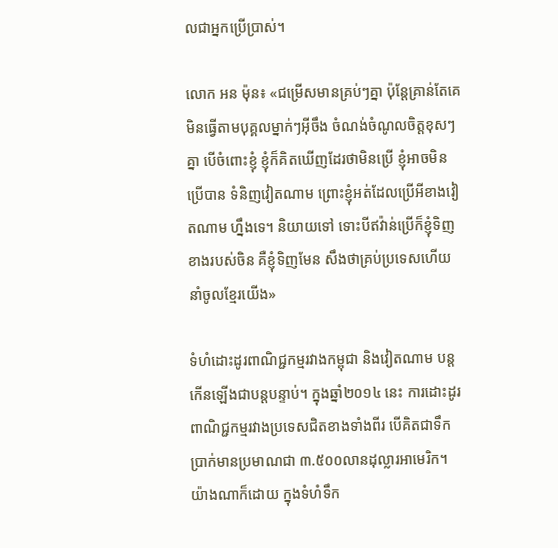លជាអ្នកប្រើប្រាស់។

លោក អន ម៉ុន៖ «ជម្រើសមានគ្រប់ៗគ្នា ប៉ុន្តែគ្រាន់តែគេមិនធ្វើតាមបុគ្គលម្នាក់ៗអ៊ីចឹង ចំណង់ចំណូលចិត្តខុសៗគ្នា បើចំពោះខ្ញុំ ខ្ញុំក៏គិតឃើញដែរថាមិនប្រើ ខ្ញុំអាចមិនប្រើបាន ទំនិញវៀតណាម ព្រោះខ្ញុំអត់ដែលប្រើអីខាងវៀតណាម ហ្នឹងទេ។ និយាយទៅ ទោះបីឥវ៉ាន់ប្រើក៏ខ្ញុំទិញខាងរបស់ចិន គឺខ្ញុំទិញមែន សឹងថាគ្រប់ប្រទេសហើយនាំចូលខ្មែរយើង»

ទំហំដោះដូរពាណិជ្ជកម្មរវាងកម្ពុជា និងវៀតណាម បន្តកើនឡើងជាបន្តបន្ទាប់។ ក្នុងឆ្នាំ២០១៤ នេះ ការដោះដូរពាណិជ្ជកម្មរវាងប្រទេសជិតខាងទាំងពីរ បើគិតជាទឹកប្រាក់មានប្រមាណជា ៣.៥០០លានដុល្លារអាមេរិក។ យ៉ាងណាក៏ដោយ ក្នុងទំហំទឹក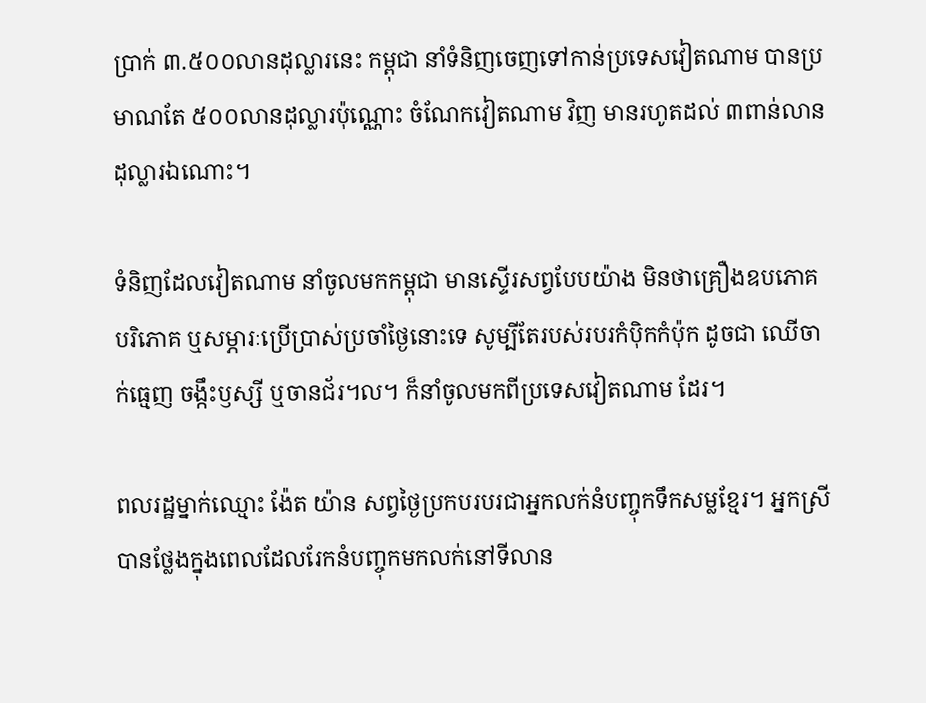ប្រាក់ ៣.៥០០លានដុល្លារនេះ កម្ពុជា នាំទំនិញចេញទៅកាន់ប្រទេសវៀតណាម បានប្រមាណតែ ៥០០លានដុល្លារប៉ុណ្ណោះ ចំណែកវៀតណាម វិញ មានរហូតដល់ ៣ពាន់លានដុល្លារឯណោះ។

ទំនិញដែលវៀតណាម នាំចូលមកកម្ពុជា មានស្ទើរសព្វបែបយ៉ាង មិនថាគ្រឿងឧបភោគបរិភោគ ឬសម្ភារៈប្រើប្រាស់ប្រចាំថ្ងៃនោះទេ សូម្បីតែរបស់របរកំប៉ិកកំប៉ុក ដូចជា ឈើចាក់ធ្មេញ ចង្កឹះឫស្សី ឬចានជ័រ។ល។ ក៏នាំចូលមកពីប្រទេសវៀតណាម ដែរ។

ពលរដ្ឋម្នាក់ឈ្មោះ ង៉ែត យ៉ាន សព្វថ្ងៃប្រកបរបរជាអ្នកលក់នំបញ្ចុកទឹកសម្លខ្មែរ។ អ្នកស្រីបានថ្លែងក្នុងពេលដែលរែកនំបញ្ចុកមកលក់នៅទីលាន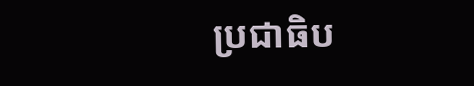ប្រជាធិប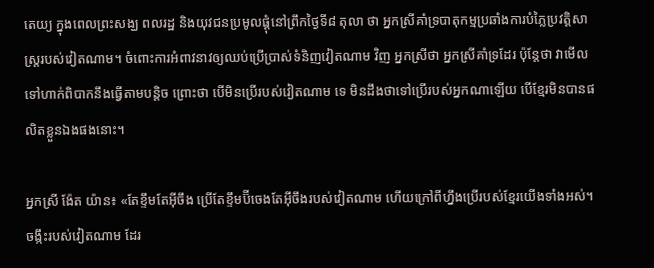តេយ្យ ក្នុងពេលព្រះសង្ឃ ពលរដ្ឋ និងយុវជនប្រមូលផ្តុំនៅព្រឹកថ្ងៃទី៨ តុលា ថា អ្នកស្រីគាំទ្របាតុកម្មប្រឆាំងការបំភ្លៃប្រវត្តិសាស្ត្ររបស់វៀតណាម។ ចំពោះការអំពាវនាវឲ្យឈប់ប្រើប្រាស់ទំនិញវៀតណាម វិញ អ្នកស្រីថា អ្នកស្រីគាំទ្រដែរ ប៉ុន្តែថា វាមើលទៅហាក់ពិបាកនឹងធ្វើតាមបន្តិច ព្រោះថា បើមិនប្រើរបស់វៀតណាម ទេ មិនដឹងថាទៅប្រើរបស់អ្នកណាឡើយ បើខ្មែរមិនបានផលិតខ្លួនឯងផងនោះ។

អ្នកស្រី ង៉ែត យ៉ាន៖ «តែខ្ទឹមតែអ៊ីចឹង ប្រើតែខ្ទឹមប៊ីចេងតែអ៊ីចឹងរបស់វៀតណាម ហើយក្រៅពីហ្នឹងប្រើរបស់ខ្មែរយើងទាំងអស់។ ចង្កឹះរបស់វៀតណាម ដែរ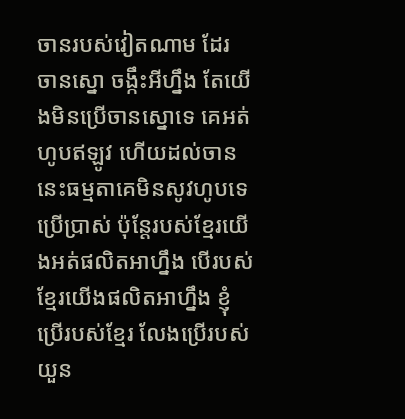ចានរបស់វៀតណាម ដែរ ចានស្នោ ចង្កឹះអីហ្នឹង តែយើងមិនប្រើចានស្នោទេ គេអត់ហូបឥឡូវ ហើយដល់ចាននេះធម្មតាគេមិនសូវហូបទេ ប្រើប្រាស់ ប៉ុន្តែរបស់ខ្មែរយើងអត់ផលិតអាហ្នឹង បើរបស់ខ្មែរយើងផលិតអាហ្នឹង ខ្ញុំប្រើរបស់ខ្មែរ លែងប្រើរបស់យួន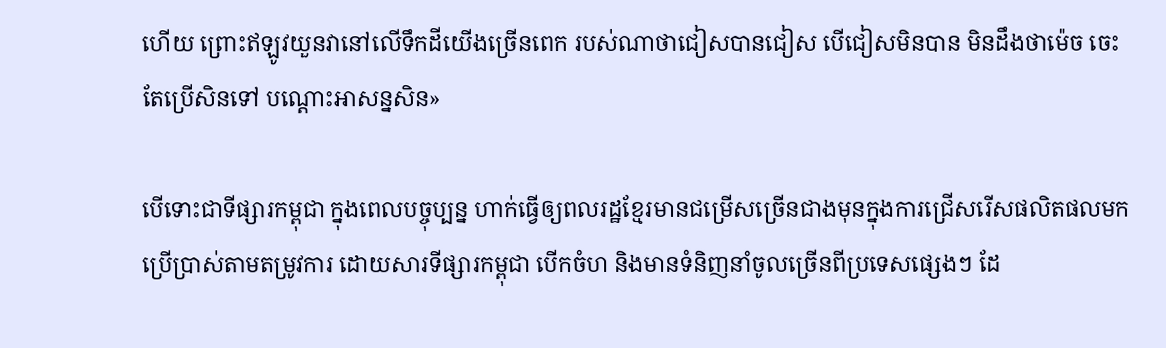ហើយ ព្រោះឥឡូវយួនវានៅលើទឹកដីយើងច្រើនពេក របស់ណាថាជៀសបានជៀស បើជៀសមិនបាន មិនដឹងថាម៉េច ចេះតែប្រើសិនទៅ បណ្ដោះអាសន្នសិន»

បើទោះជាទីផ្សារកម្ពុជា ក្នុងពេលបច្ចុប្បន្ន ហាក់ធ្វើឲ្យពលរដ្ឋខ្មែរមានជម្រើសច្រើនជាងមុនក្នុងការជ្រើសរើសផលិតផលមកប្រើប្រាស់តាមតម្រូវការ ដោយសារទីផ្សារកម្ពុជា បើកចំហ និងមានទំនិញនាំចូលច្រើនពីប្រទេសផ្សេងៗ ដែ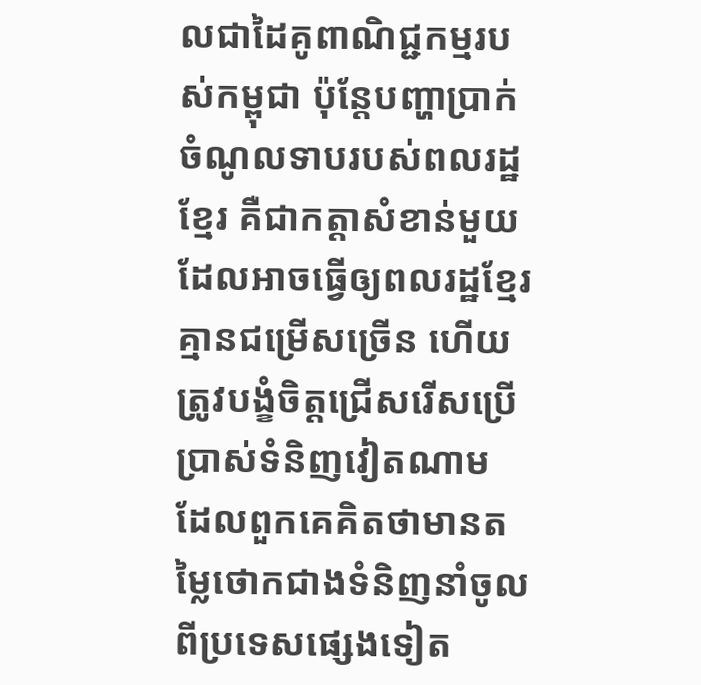លជាដៃគូពាណិជ្ជកម្មរបស់កម្ពុជា ប៉ុន្តែបញ្ហាប្រាក់ចំណូលទាបរបស់ពលរដ្ឋខ្មែរ គឺជាកត្តាសំខាន់មួយដែលអាចធ្វើឲ្យពលរដ្ឋខ្មែរគ្មានជម្រើសច្រើន ហើយត្រូវបង្ខំចិត្តជ្រើសរើសប្រើប្រាស់ទំនិញវៀតណាម ដែលពួកគេគិតថាមានតម្លៃថោកជាងទំនិញនាំចូលពីប្រទេសផ្សេងទៀត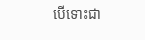បើទោះជា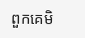ពួកគេមិ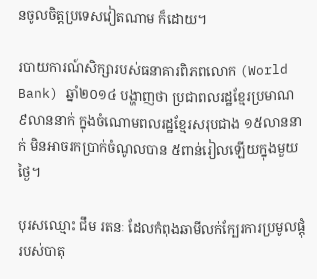នចូលចិត្តប្រទេសវៀតណាម ក៏ដោយ។

របាយការណ៍សិក្សារបស់ធនាគារពិភពលោក (World Bank) ឆ្នាំ២០១៤ បង្ហាញថា ប្រជាពលរដ្ឋខ្មែរប្រមាណ ៩លាននាក់ ក្នុងចំណោមពលរដ្ឋខ្មែរសរុបជាង ១៥លាននាក់ មិនអាចរកប្រាក់ចំណូលបាន ៥ពាន់រៀលឡើយក្នុងមួយថ្ងៃ។

បុរសឈ្មោះ ជឹម រតនៈ ដែលកំពុងឆាមីលក់ក្បែរការប្រមូលផ្តុំរបស់បាតុ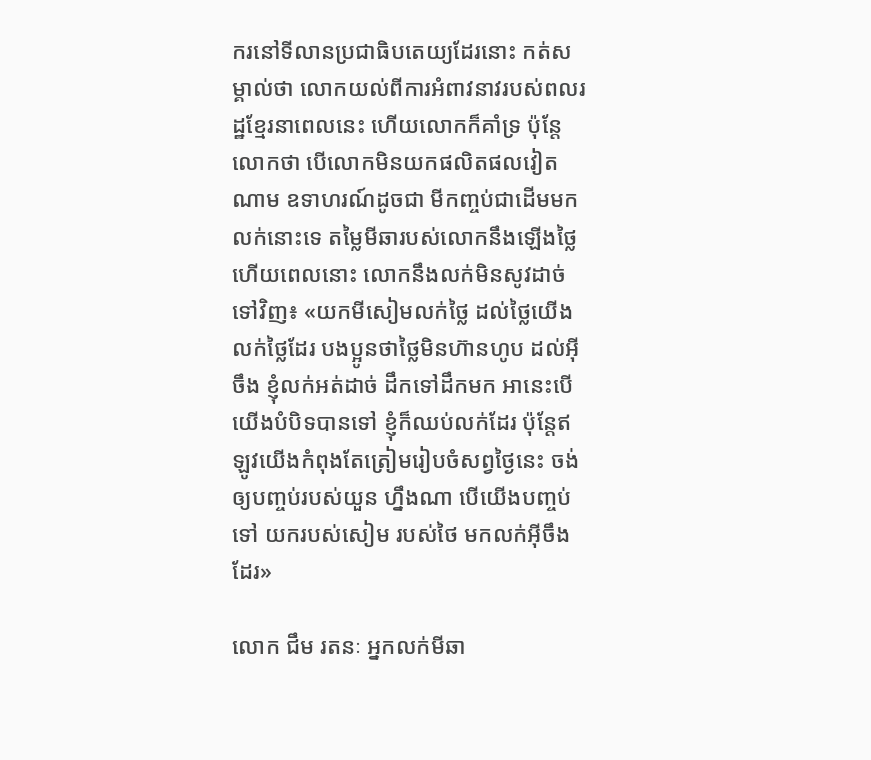ករនៅទីលានប្រជាធិបតេយ្យដែរនោះ កត់សម្គាល់ថា លោកយល់ពីការអំពាវនាវរបស់ពលរដ្ឋខ្មែរនាពេលនេះ ហើយលោកក៏គាំទ្រ ប៉ុន្តែលោកថា បើលោកមិនយកផលិតផលវៀតណាម ឧទាហរណ៍ដូចជា មីកញ្ចប់ជាដើមមកលក់នោះទេ តម្លៃមីឆារបស់លោកនឹងឡើងថ្លៃ ហើយពេលនោះ លោកនឹងលក់មិនសូវដាច់ទៅវិញ៖ «យកមីសៀមលក់ថ្លៃ ដល់ថ្លៃយើងលក់ថ្លៃដែរ បងប្អូនថាថ្លៃមិនហ៊ានហូប ដល់អ៊ីចឹង ខ្ញុំលក់អត់ដាច់ ដឹកទៅដឹកមក អានេះបើយើងបំបិទបានទៅ ខ្ញុំក៏ឈប់លក់ដែរ ប៉ុន្តែឥឡូវយើងកំពុងតែត្រៀមរៀបចំសព្វថ្ងៃនេះ ចង់ឲ្យបញ្ចប់របស់យួន ហ្នឹងណា បើយើងបញ្ចប់ទៅ យករបស់សៀម របស់ថៃ មកលក់អ៊ីចឹងដែរ»

លោក ជឹម រតនៈ អ្នកលក់មីឆា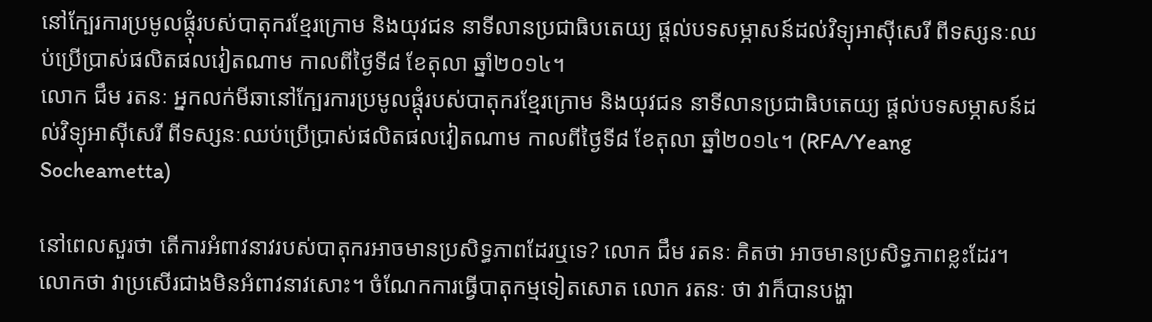នៅក្បែរការប្រមូលផ្តុំរបស់បាតុករខ្មែរក្រោម និងយុវជន នាទីលានប្រជាធិបតេយ្យ ផ្ដល់បទសម្ភាសន៍ដល់វិទ្យុអាស៊ីសេរី ពីទស្សនៈឈប់ប្រើប្រាស់ផលិតផលវៀតណាម កាលពីថ្ងៃទី៨ ខែតុលា ឆ្នាំ២០១៤។
លោក ជឹម រតនៈ អ្នកលក់មីឆានៅក្បែរការប្រមូលផ្តុំរបស់បាតុករខ្មែរក្រោម និងយុវជន នាទីលានប្រជាធិបតេយ្យ ផ្ដល់បទសម្ភាសន៍ដល់វិទ្យុអាស៊ីសេរី ពីទស្សនៈឈប់ប្រើប្រាស់ផលិតផលវៀតណាម កាលពីថ្ងៃទី៨ ខែតុលា ឆ្នាំ២០១៤។ (RFA/Yeang Socheametta)

នៅពេលសួរថា តើការអំពាវនាវរបស់បាតុករអាចមានប្រសិទ្ធភាពដែរឬទេ? លោក ជឹម រតនៈ គិតថា អាចមានប្រសិទ្ធភាពខ្លះដែរ។ លោកថា វាប្រសើរជាងមិនអំពាវនាវសោះ។ ចំណែកការធ្វើបាតុកម្មទៀតសោត លោក រតនៈ ថា វាក៏បានបង្ហា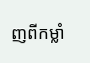ញពីកម្លាំ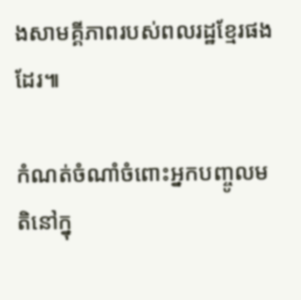ងសាមគ្គីភាពរបស់ពលរដ្ឋខ្មែរផងដែរ៕

កំណត់ចំណាំចំពោះអ្នកបញ្ចូលមតិនៅក្នុ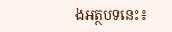ងអត្ថបទនេះ៖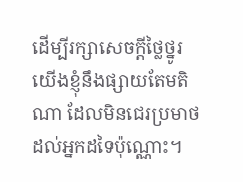ដើម្បីរក្សាសេចក្ដីថ្លៃថ្នូរ យើងខ្ញុំនឹងផ្សាយតែមតិណា ដែលមិនជេរប្រមាថដល់អ្នកដទៃប៉ុណ្ណោះ។